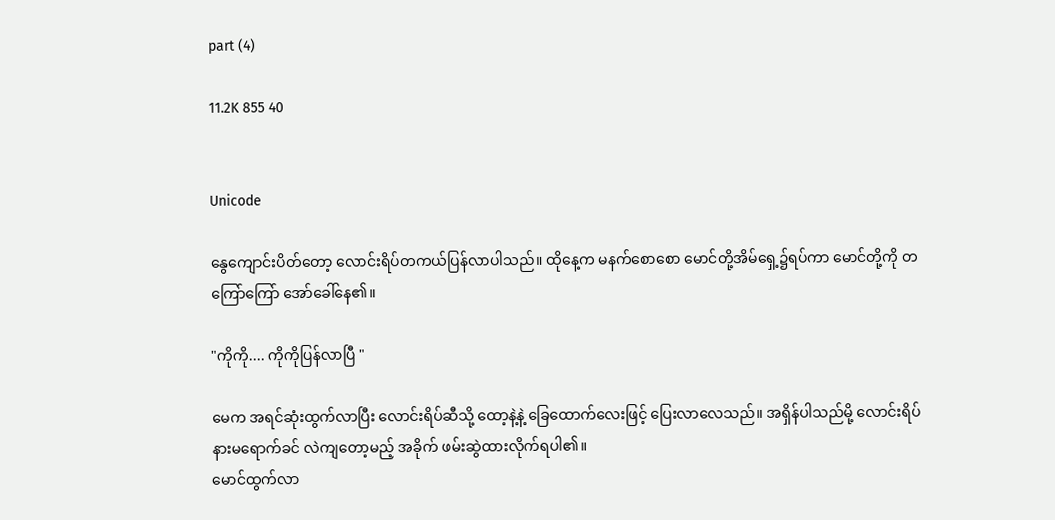part (4)

11.2K 855 40


Unicode

နွေကျောင်းပိတ်တော့ လောင်းရိပ်တကယ်ပြန်လာပါသည်။ ထိုနေ့က မနက်စောစော မောင်တို့အိမ်ရှေ့၌ရပ်ကာ မောင်တို့ကို တကြော်ကြော် အော်ခေါ်နေ၏။

"ကိုကို.... ကိုကိုပြန်လာပြီ "

မေက အရင်ဆုံးထွက်လာပြီး လောင်းရိပ်ဆီသို့ ထော့နဲ့နဲ့ ခြေထောက်လေးဖြင့် ပြေးလာလေသည်။ အရှိန်ပါသည်မို့ လောင်းရိပ်နားမရောက်ခင် လဲကျတော့မည့် အခိုက် ဖမ်းဆွဲထားလိုက်ရပါ၏။
မောင်ထွက်လာ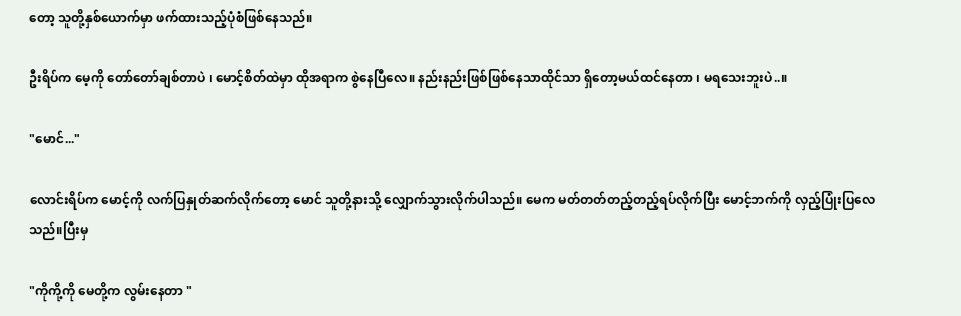တော့ သူတို့နှစ်ယောက်မှာ ဖက်ထားသည့်ပုံစံဖြစ်နေသည်။

ဦးရိပ်က မေ့ကို တော်တော်ချစ်တာပဲ ၊ မောင့်စိတ်ထဲမှာ ထိုအရာက စွဲနေပြီလေ။ နည်းနည်းဖြစ်ဖြစ်နေသာထိုင်သာ ရှိတော့မယ်ထင်နေတာ ၊ မရသေးဘူးပဲ..။

"မောင်..."

လောင်းရိပ်က မောင့်ကို လက်ပြနှုတ်ဆက်လိုက်တော့ မောင် သူတို့နားသို့ လျှောက်သွားလိုက်ပါသည်။ မေက မတ်တတ်တည့်တည့်ရပ်လိုက်ပြီး မောင့်ဘက်ကို လှည့်ပြုံးပြလေသည်။ပြီးမှ

"ကိုကို့ကို မေတို့က လွမ်းနေတာ "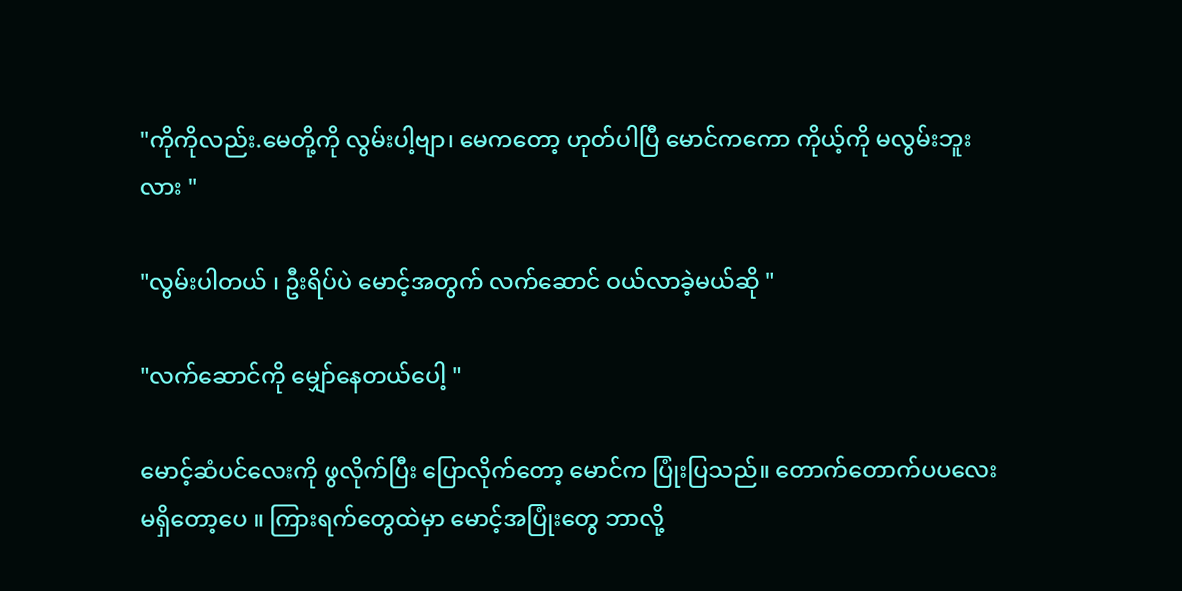"ကိုကိုလည်း.မေတို့ကို လွမ်းပါ့ဗျာ၊ မေကတော့ ဟုတ်ပါပြီ မောင်ကကော ကိုယ့်ကို မလွမ်းဘူးလား "

"လွမ်းပါတယ် ၊ ဦးရိပ်ပဲ မောင့်အတွက် လက်ဆောင် ဝယ်လာခဲ့မယ်ဆို "

"လက်ဆောင်ကို မျှော်နေတယ်ပေါ့ "

မောင့်ဆံပင်လေးကို ဖွလိုက်ပြီး ပြောလိုက်တော့ မောင်က ပြုံးပြသည်။ တောက်တောက်ပပလေး မရှိတော့ပေ ။ ကြားရက်တွေထဲမှာ မောင့်အပြုံးတွေ ဘာလို့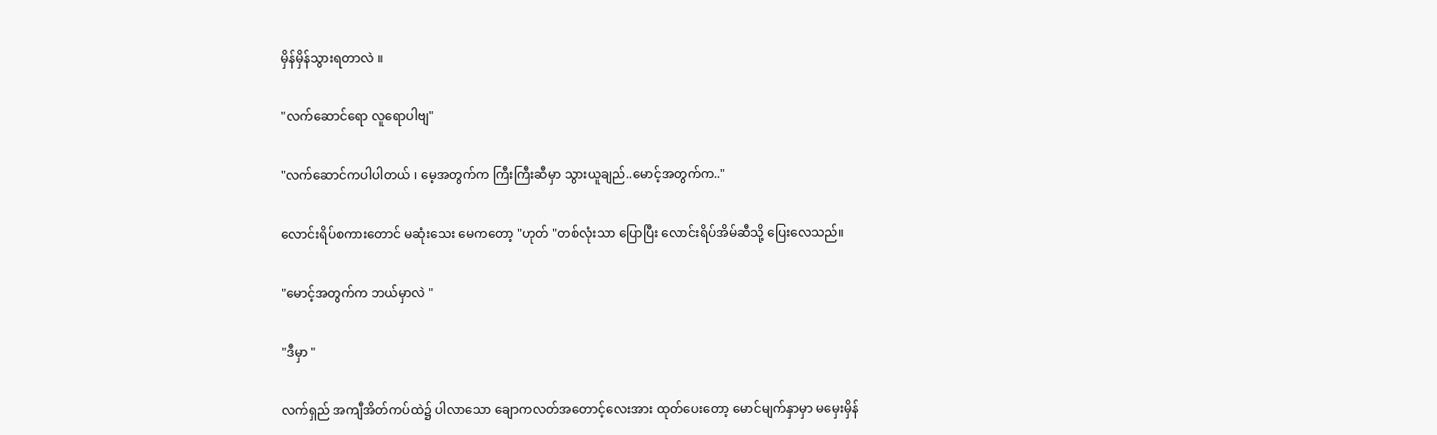မှိန်မှိန်သွားရတာလဲ ။

"လက်ဆောင်ရော လူရောပါဗျ"

"လက်ဆောင်ကပါပါတယ် ၊ မေ့အတွက်က ကြီးကြီးဆီမှာ သွားယူချည်..မောင့်အတွက်က.."

လောင်းရိပ်စကားတောင် မဆုံးသေး မေကတော့ "ဟုတ် "တစ်လုံးသာ ပြောပြီး လောင်းရိပ်အိမ်ဆီသို့ ပြေးလေသည်။

"မောင့်အတွက်က ဘယ်မှာလဲ "

"ဒီမှာ "

လက်ရှည် အကျီအိတ်ကပ်ထဲ၌ ပါလာသော ချောကလတ်အတောင့်လေးအား ထုတ်ပေးတော့ မောင်မျက်နှာမှာ မမှေးမှိန်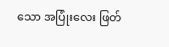သော အပြုံးလေး ဖြတ်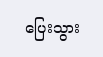ပြေးသွား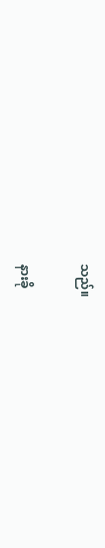သည်။

နားခို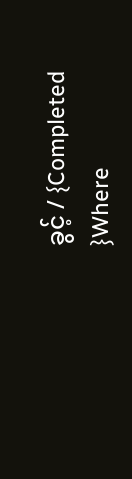ခွင့် / {Completed }Where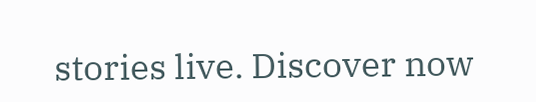stories live. Discover now